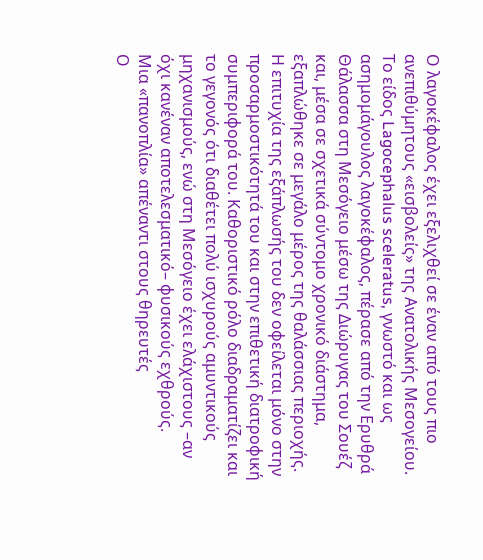Ο λαγοκέφαλος έχει εξελιχθεί σε έναν από τους πιο ανεπιθύμητους «εισβολείς» της Ανατολικής Μεσογείου. Το είδος Lagocephalus sceleratus, γνωστό και ως ασημομάγουλος λαγοκέφαλος, πέρασε από την Ερυθρά Θάλασσα στη Μεσόγειο μέσω της Διώρυγας του Σουέζ και, μέσα σε σχετικά σύντομο χρονικό διάστημα, εξαπλώθηκε σε μεγάλο μέρος της θαλάσσιας περιοχής.
Η επιτυχία της εξάπλωσής του δεν οφείλεται μόνο στην προσαρμοστικότητά του και στην επιθετική διατροφική συμπεριφορά του. Καθοριστικό ρόλο διαδραματίζει και το γεγονός ότι διαθέτει πολύ ισχυρούς αμυντικούς μηχανισμούς, ενώ στη Μεσόγειο έχει ελάχιστους –αν όχι κανέναν αποτελεσματικό– φυσικούς εχθρούς.
Μια «πανοπλία» απέναντι στους θηρευτές
Ο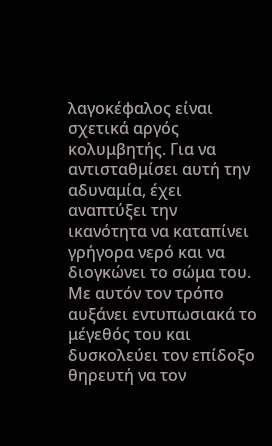λαγοκέφαλος είναι σχετικά αργός κολυμβητής. Για να αντισταθμίσει αυτή την αδυναμία, έχει αναπτύξει την ικανότητα να καταπίνει γρήγορα νερό και να διογκώνει το σώμα του. Με αυτόν τον τρόπο αυξάνει εντυπωσιακά το μέγεθός του και δυσκολεύει τον επίδοξο θηρευτή να τον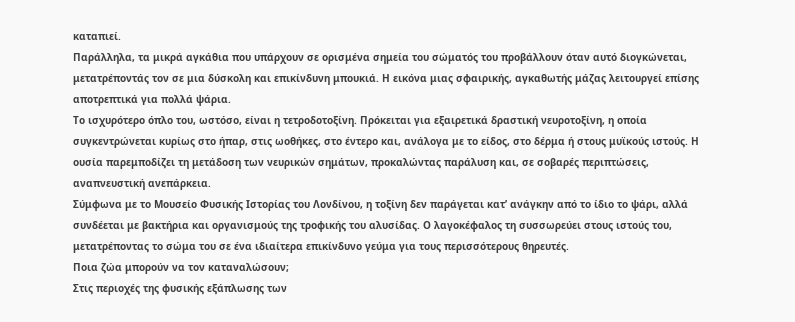καταπιεί.
Παράλληλα, τα μικρά αγκάθια που υπάρχουν σε ορισμένα σημεία του σώματός του προβάλλουν όταν αυτό διογκώνεται, μετατρέποντάς τον σε μια δύσκολη και επικίνδυνη μπουκιά. Η εικόνα μιας σφαιρικής, αγκαθωτής μάζας λειτουργεί επίσης αποτρεπτικά για πολλά ψάρια.
Το ισχυρότερο όπλο του, ωστόσο, είναι η τετροδοτοξίνη. Πρόκειται για εξαιρετικά δραστική νευροτοξίνη, η οποία συγκεντρώνεται κυρίως στο ήπαρ, στις ωοθήκες, στο έντερο και, ανάλογα με το είδος, στο δέρμα ή στους μυϊκούς ιστούς. Η ουσία παρεμποδίζει τη μετάδοση των νευρικών σημάτων, προκαλώντας παράλυση και, σε σοβαρές περιπτώσεις, αναπνευστική ανεπάρκεια.
Σύμφωνα με το Μουσείο Φυσικής Ιστορίας του Λονδίνου, η τοξίνη δεν παράγεται κατ’ ανάγκην από το ίδιο το ψάρι, αλλά συνδέεται με βακτήρια και οργανισμούς της τροφικής του αλυσίδας. Ο λαγοκέφαλος τη συσσωρεύει στους ιστούς του, μετατρέποντας το σώμα του σε ένα ιδιαίτερα επικίνδυνο γεύμα για τους περισσότερους θηρευτές.
Ποια ζώα μπορούν να τον καταναλώσουν;
Στις περιοχές της φυσικής εξάπλωσης των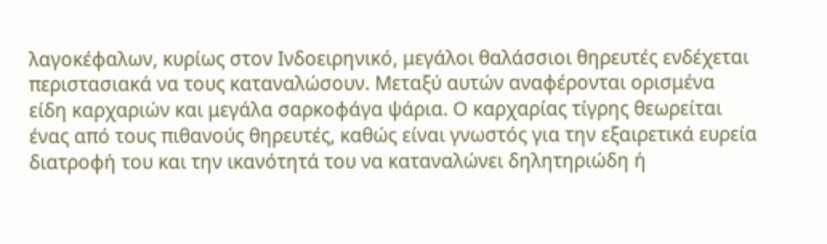λαγοκέφαλων, κυρίως στον Ινδοειρηνικό, μεγάλοι θαλάσσιοι θηρευτές ενδέχεται περιστασιακά να τους καταναλώσουν. Μεταξύ αυτών αναφέρονται ορισμένα είδη καρχαριών και μεγάλα σαρκοφάγα ψάρια. Ο καρχαρίας τίγρης θεωρείται ένας από τους πιθανούς θηρευτές, καθώς είναι γνωστός για την εξαιρετικά ευρεία διατροφή του και την ικανότητά του να καταναλώνει δηλητηριώδη ή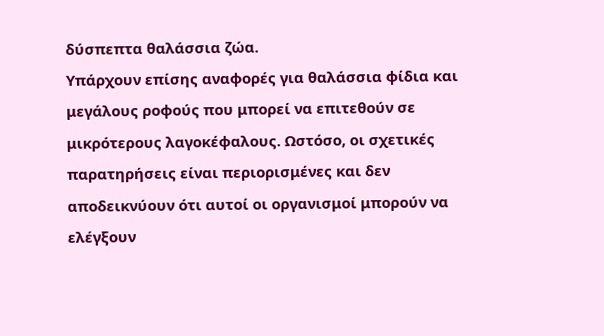δύσπεπτα θαλάσσια ζώα.
Υπάρχουν επίσης αναφορές για θαλάσσια φίδια και μεγάλους ροφούς που μπορεί να επιτεθούν σε μικρότερους λαγοκέφαλους. Ωστόσο, οι σχετικές παρατηρήσεις είναι περιορισμένες και δεν αποδεικνύουν ότι αυτοί οι οργανισμοί μπορούν να ελέγξουν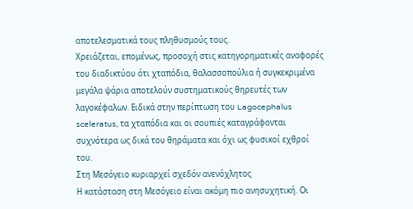αποτελεσματικά τους πληθυσμούς τους.
Χρειάζεται, επομένως, προσοχή στις κατηγορηματικές αναφορές του διαδικτύου ότι χταπόδια, θαλασσοπούλια ή συγκεκριμένα μεγάλα ψάρια αποτελούν συστηματικούς θηρευτές των λαγοκέφαλων. Ειδικά στην περίπτωση του Lagocephalus sceleratus, τα χταπόδια και οι σουπιές καταγράφονται συχνότερα ως δικά του θηράματα και όχι ως φυσικοί εχθροί του.
Στη Μεσόγειο κυριαρχεί σχεδόν ανενόχλητος
Η κατάσταση στη Μεσόγειο είναι ακόμη πιο ανησυχητική. Οι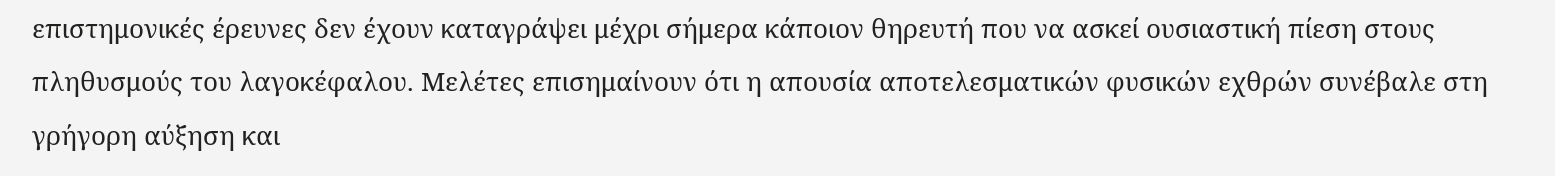επιστημονικές έρευνες δεν έχουν καταγράψει μέχρι σήμερα κάποιον θηρευτή που να ασκεί ουσιαστική πίεση στους πληθυσμούς του λαγοκέφαλου. Μελέτες επισημαίνουν ότι η απουσία αποτελεσματικών φυσικών εχθρών συνέβαλε στη γρήγορη αύξηση και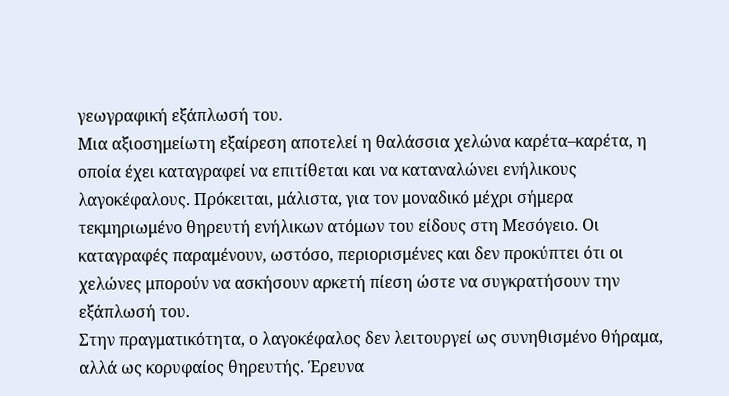γεωγραφική εξάπλωσή του.
Μια αξιοσημείωτη εξαίρεση αποτελεί η θαλάσσια χελώνα καρέτα–καρέτα, η οποία έχει καταγραφεί να επιτίθεται και να καταναλώνει ενήλικους λαγοκέφαλους. Πρόκειται, μάλιστα, για τον μοναδικό μέχρι σήμερα τεκμηριωμένο θηρευτή ενήλικων ατόμων του είδους στη Μεσόγειο. Οι καταγραφές παραμένουν, ωστόσο, περιορισμένες και δεν προκύπτει ότι οι χελώνες μπορούν να ασκήσουν αρκετή πίεση ώστε να συγκρατήσουν την εξάπλωσή του.
Στην πραγματικότητα, ο λαγοκέφαλος δεν λειτουργεί ως συνηθισμένο θήραμα, αλλά ως κορυφαίος θηρευτής. Έρευνα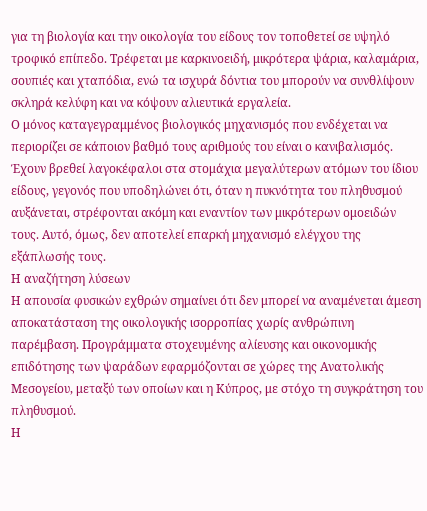για τη βιολογία και την οικολογία του είδους τον τοποθετεί σε υψηλό τροφικό επίπεδο. Τρέφεται με καρκινοειδή, μικρότερα ψάρια, καλαμάρια, σουπιές και χταπόδια, ενώ τα ισχυρά δόντια του μπορούν να συνθλίψουν σκληρά κελύφη και να κόψουν αλιευτικά εργαλεία.
Ο μόνος καταγεγραμμένος βιολογικός μηχανισμός που ενδέχεται να περιορίζει σε κάποιον βαθμό τους αριθμούς του είναι ο κανιβαλισμός. Έχουν βρεθεί λαγοκέφαλοι στα στομάχια μεγαλύτερων ατόμων του ίδιου είδους, γεγονός που υποδηλώνει ότι, όταν η πυκνότητα του πληθυσμού αυξάνεται, στρέφονται ακόμη και εναντίον των μικρότερων ομοειδών τους. Αυτό, όμως, δεν αποτελεί επαρκή μηχανισμό ελέγχου της εξάπλωσής τους.
Η αναζήτηση λύσεων
Η απουσία φυσικών εχθρών σημαίνει ότι δεν μπορεί να αναμένεται άμεση αποκατάσταση της οικολογικής ισορροπίας χωρίς ανθρώπινη παρέμβαση. Προγράμματα στοχευμένης αλίευσης και οικονομικής επιδότησης των ψαράδων εφαρμόζονται σε χώρες της Ανατολικής Μεσογείου, μεταξύ των οποίων και η Κύπρος, με στόχο τη συγκράτηση του πληθυσμού.
Η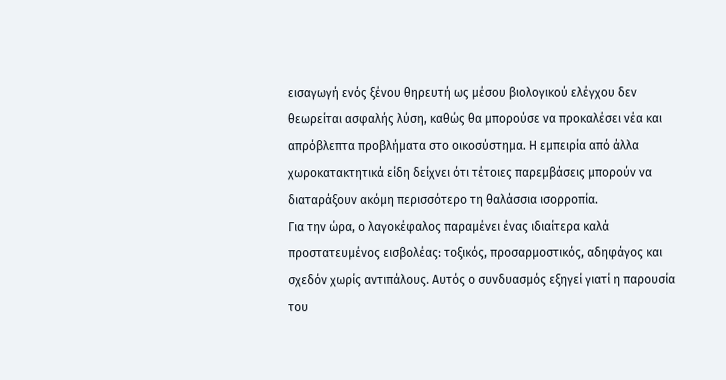εισαγωγή ενός ξένου θηρευτή ως μέσου βιολογικού ελέγχου δεν θεωρείται ασφαλής λύση, καθώς θα μπορούσε να προκαλέσει νέα και απρόβλεπτα προβλήματα στο οικοσύστημα. Η εμπειρία από άλλα χωροκατακτητικά είδη δείχνει ότι τέτοιες παρεμβάσεις μπορούν να διαταράξουν ακόμη περισσότερο τη θαλάσσια ισορροπία.
Για την ώρα, ο λαγοκέφαλος παραμένει ένας ιδιαίτερα καλά προστατευμένος εισβολέας: τοξικός, προσαρμοστικός, αδηφάγος και σχεδόν χωρίς αντιπάλους. Αυτός ο συνδυασμός εξηγεί γιατί η παρουσία του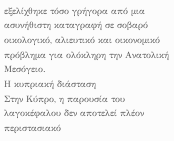εξελίχθηκε τόσο γρήγορα από μια ασυνήθιστη καταγραφή σε σοβαρό οικολογικό, αλιευτικό και οικονομικό πρόβλημα για ολόκληρη την Ανατολική Μεσόγειο.
Η κυπριακή διάσταση
Στην Κύπρο, η παρουσία του λαγοκέφαλου δεν αποτελεί πλέον περιστασιακό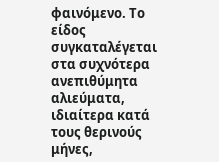φαινόμενο. Το είδος συγκαταλέγεται στα συχνότερα ανεπιθύμητα αλιεύματα, ιδιαίτερα κατά τους θερινούς μήνες,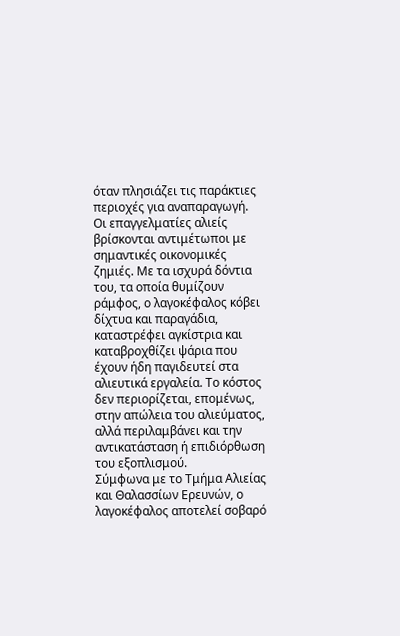όταν πλησιάζει τις παράκτιες περιοχές για αναπαραγωγή.
Οι επαγγελματίες αλιείς βρίσκονται αντιμέτωποι με σημαντικές οικονομικές ζημιές. Με τα ισχυρά δόντια του, τα οποία θυμίζουν ράμφος, ο λαγοκέφαλος κόβει δίχτυα και παραγάδια, καταστρέφει αγκίστρια και καταβροχθίζει ψάρια που έχουν ήδη παγιδευτεί στα αλιευτικά εργαλεία. Το κόστος δεν περιορίζεται, επομένως, στην απώλεια του αλιεύματος, αλλά περιλαμβάνει και την αντικατάσταση ή επιδιόρθωση του εξοπλισμού.
Σύμφωνα με το Τμήμα Αλιείας και Θαλασσίων Ερευνών, ο λαγοκέφαλος αποτελεί σοβαρό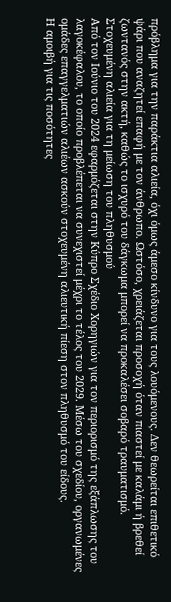πρόβλημα για την παράκτια αλιεία, όχι όμως άμεσο κίνδυνο για τους λουόμενους. Δεν θεωρείται επιθετικό ψάρι που αναζητεί επαφή με τον άνθρωπο. Ωστόσο, χρειάζεται προσοχή όταν πιαστεί με καλάμι ή βρεθεί ζωντανός στην ακτή, καθώς το ισχυρό του δάγκωμα μπορεί να προκαλέσει σοβαρό τραυματισμό.
Στοχευμένη αλιεία για τη μείωση του πληθυσμού
Από τον Ιούνιο του 2024 εφαρμόζεται στην Κύπρο Σχέδιο Χορηγιών για τον περιορισμό της εξάπλωσης του λαγοκέφαλου, το οποίο προβλέπεται να συνεχιστεί μέχρι το τέλος του 2029. Μέσω του σχεδίου, οργανωμένες ομάδες επαγγελματιών αλιέων ασκούν στοχευμένη αλιευτική πίεση στον πληθυσμό του είδους.
Η αμοιβή για τις ποσότητες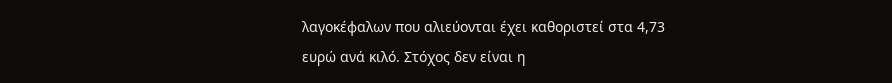λαγοκέφαλων που αλιεύονται έχει καθοριστεί στα 4,73 ευρώ ανά κιλό. Στόχος δεν είναι η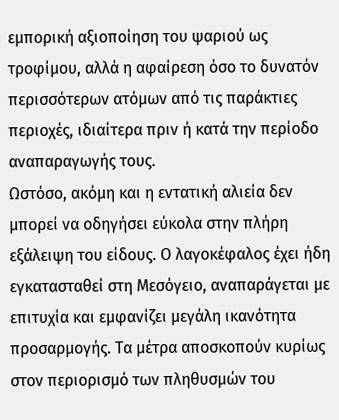εμπορική αξιοποίηση του ψαριού ως τροφίμου, αλλά η αφαίρεση όσο το δυνατόν περισσότερων ατόμων από τις παράκτιες περιοχές, ιδιαίτερα πριν ή κατά την περίοδο αναπαραγωγής τους.
Ωστόσο, ακόμη και η εντατική αλιεία δεν μπορεί να οδηγήσει εύκολα στην πλήρη εξάλειψη του είδους. Ο λαγοκέφαλος έχει ήδη εγκατασταθεί στη Μεσόγειο, αναπαράγεται με επιτυχία και εμφανίζει μεγάλη ικανότητα προσαρμογής. Τα μέτρα αποσκοπούν κυρίως στον περιορισμό των πληθυσμών του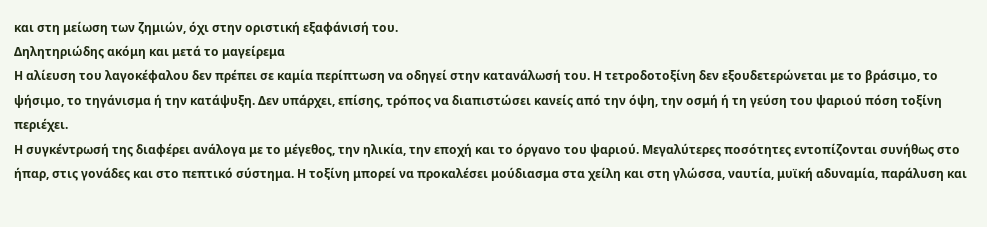και στη μείωση των ζημιών, όχι στην οριστική εξαφάνισή του.
Δηλητηριώδης ακόμη και μετά το μαγείρεμα
Η αλίευση του λαγοκέφαλου δεν πρέπει σε καμία περίπτωση να οδηγεί στην κατανάλωσή του. Η τετροδοτοξίνη δεν εξουδετερώνεται με το βράσιμο, το ψήσιμο, το τηγάνισμα ή την κατάψυξη. Δεν υπάρχει, επίσης, τρόπος να διαπιστώσει κανείς από την όψη, την οσμή ή τη γεύση του ψαριού πόση τοξίνη περιέχει.
Η συγκέντρωσή της διαφέρει ανάλογα με το μέγεθος, την ηλικία, την εποχή και το όργανο του ψαριού. Μεγαλύτερες ποσότητες εντοπίζονται συνήθως στο ήπαρ, στις γονάδες και στο πεπτικό σύστημα. Η τοξίνη μπορεί να προκαλέσει μούδιασμα στα χείλη και στη γλώσσα, ναυτία, μυϊκή αδυναμία, παράλυση και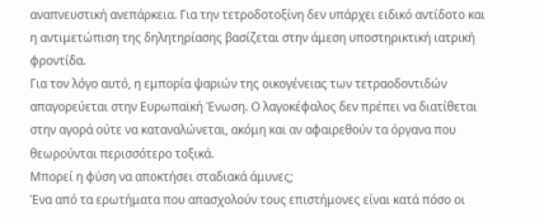αναπνευστική ανεπάρκεια. Για την τετροδοτοξίνη δεν υπάρχει ειδικό αντίδοτο και η αντιμετώπιση της δηλητηρίασης βασίζεται στην άμεση υποστηρικτική ιατρική φροντίδα.
Για τον λόγο αυτό, η εμπορία ψαριών της οικογένειας των τετραοδοντιδών απαγορεύεται στην Ευρωπαϊκή Ένωση. Ο λαγοκέφαλος δεν πρέπει να διατίθεται στην αγορά ούτε να καταναλώνεται, ακόμη και αν αφαιρεθούν τα όργανα που θεωρούνται περισσότερο τοξικά.
Μπορεί η φύση να αποκτήσει σταδιακά άμυνες;
Ένα από τα ερωτήματα που απασχολούν τους επιστήμονες είναι κατά πόσο οι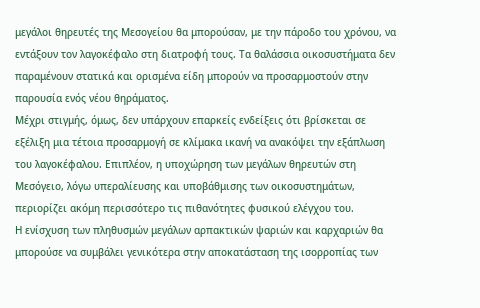μεγάλοι θηρευτές της Μεσογείου θα μπορούσαν, με την πάροδο του χρόνου, να εντάξουν τον λαγοκέφαλο στη διατροφή τους. Τα θαλάσσια οικοσυστήματα δεν παραμένουν στατικά και ορισμένα είδη μπορούν να προσαρμοστούν στην παρουσία ενός νέου θηράματος.
Μέχρι στιγμής, όμως, δεν υπάρχουν επαρκείς ενδείξεις ότι βρίσκεται σε εξέλιξη μια τέτοια προσαρμογή σε κλίμακα ικανή να ανακόψει την εξάπλωση του λαγοκέφαλου. Επιπλέον, η υποχώρηση των μεγάλων θηρευτών στη Μεσόγειο, λόγω υπεραλίευσης και υποβάθμισης των οικοσυστημάτων, περιορίζει ακόμη περισσότερο τις πιθανότητες φυσικού ελέγχου του.
Η ενίσχυση των πληθυσμών μεγάλων αρπακτικών ψαριών και καρχαριών θα μπορούσε να συμβάλει γενικότερα στην αποκατάσταση της ισορροπίας των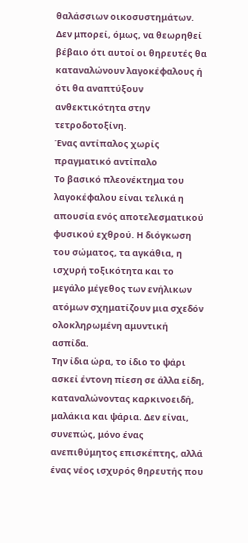θαλάσσιων οικοσυστημάτων. Δεν μπορεί, όμως, να θεωρηθεί βέβαιο ότι αυτοί οι θηρευτές θα καταναλώνουν λαγοκέφαλους ή ότι θα αναπτύξουν ανθεκτικότητα στην τετροδοτοξίνη.
Ένας αντίπαλος χωρίς πραγματικό αντίπαλο
Το βασικό πλεονέκτημα του λαγοκέφαλου είναι τελικά η απουσία ενός αποτελεσματικού φυσικού εχθρού. Η διόγκωση του σώματος, τα αγκάθια, η ισχυρή τοξικότητα και το μεγάλο μέγεθος των ενήλικων ατόμων σχηματίζουν μια σχεδόν ολοκληρωμένη αμυντική ασπίδα.
Την ίδια ώρα, το ίδιο το ψάρι ασκεί έντονη πίεση σε άλλα είδη, καταναλώνοντας καρκινοειδή, μαλάκια και ψάρια. Δεν είναι, συνεπώς, μόνο ένας ανεπιθύμητος επισκέπτης, αλλά ένας νέος ισχυρός θηρευτής που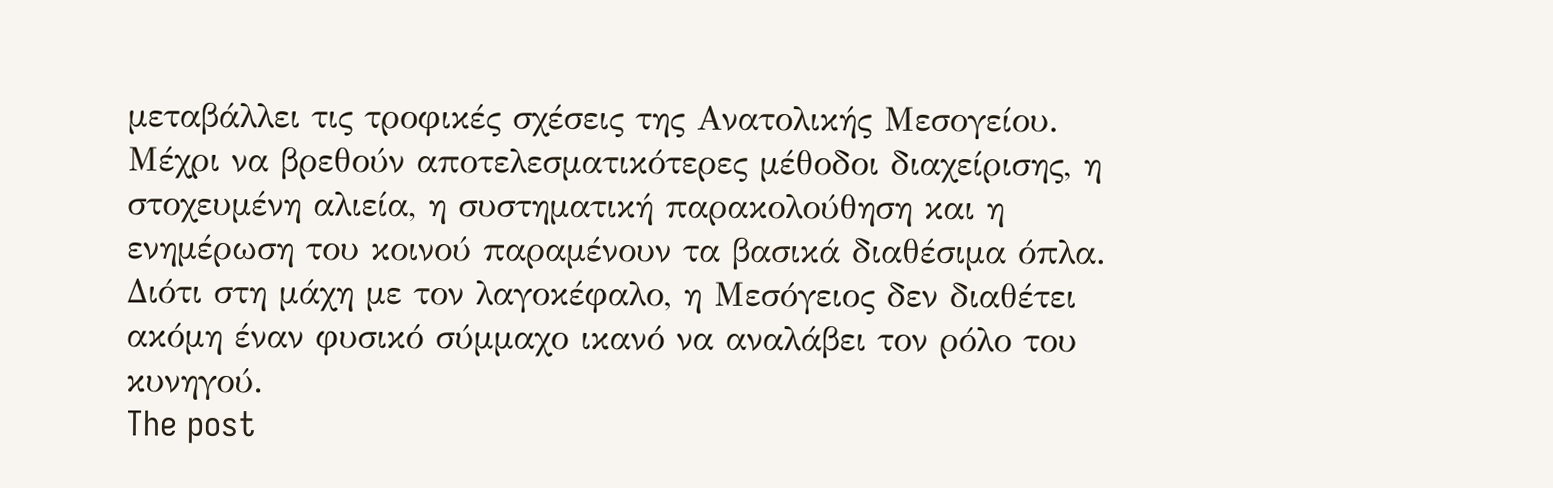μεταβάλλει τις τροφικές σχέσεις της Ανατολικής Μεσογείου.
Μέχρι να βρεθούν αποτελεσματικότερες μέθοδοι διαχείρισης, η στοχευμένη αλιεία, η συστηματική παρακολούθηση και η ενημέρωση του κοινού παραμένουν τα βασικά διαθέσιμα όπλα. Διότι στη μάχη με τον λαγοκέφαλο, η Μεσόγειος δεν διαθέτει ακόμη έναν φυσικό σύμμαχο ικανό να αναλάβει τον ρόλο του κυνηγού.
The post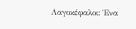Λαγοκέφαλοι: Ένα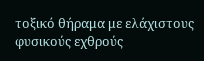τοξικό θήραμα με ελάχιστους φυσικούς εχθρούς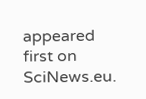appeared first on SciNews.eu.